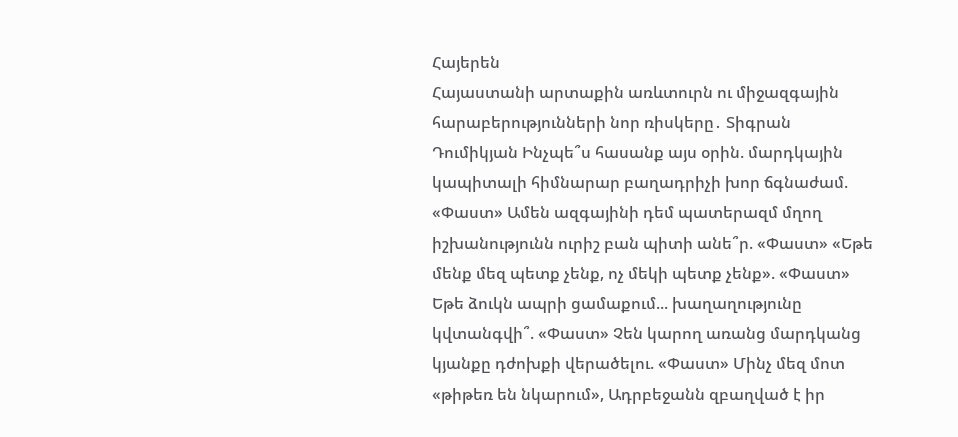Հայերեն
Հայաստանի արտաքին առևտուրն ու միջազգային հարաբերությունների նոր ռիսկերը․ Տիգրան Դումիկյան Ինչպե՞ս հասանք այս օրին. մարդկային կապիտալի հիմնարար բաղադրիչի խոր ճգնաժամ. «Փաստ» Ամեն ազգայինի դեմ պատերազմ մղող իշխանությունն ուրիշ բան պիտի անե՞ր. «Փաստ» «Եթե մենք մեզ պետք չենք, ոչ մեկի պետք չենք». «Փաստ» Եթե ձուկն ապրի ցամաքում... խաղաղությունը կվտանգվի՞. «Փաստ» Չեն կարող առանց մարդկանց կյանքը դժոխքի վերածելու. «Փաստ» Մինչ մեզ մոտ «թիթեռ են նկարում», Ադրբեջանն զբաղված է իր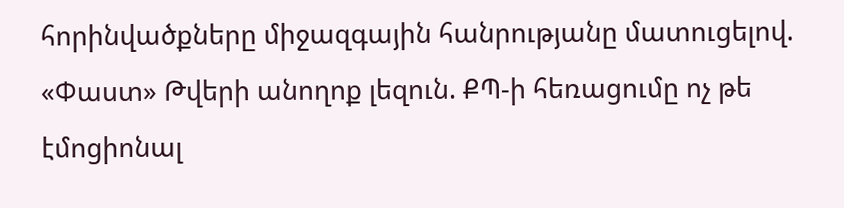հորինվածքները միջազգային հանրությանը մատուցելով. «Փաստ» Թվերի անողոք լեզուն. ՔՊ-ի հեռացումը ոչ թե էմոցիոնալ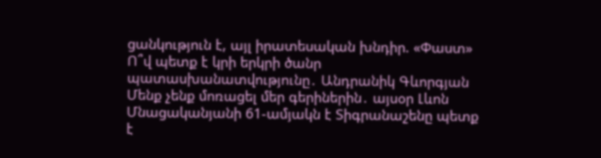ցանկություն է, այլ իրատեսական խնդիր. «Փաստ» Ո՞վ պետք է կրի երկրի ծանր պատասխանատվությունը․ Անդրանիկ Գևորգյան Մենք չենք մոռացել մեր գերիներին․ այսօր Լևոն Մնացականյանի 61-ամյակն է Տիգրանաշենը պետք է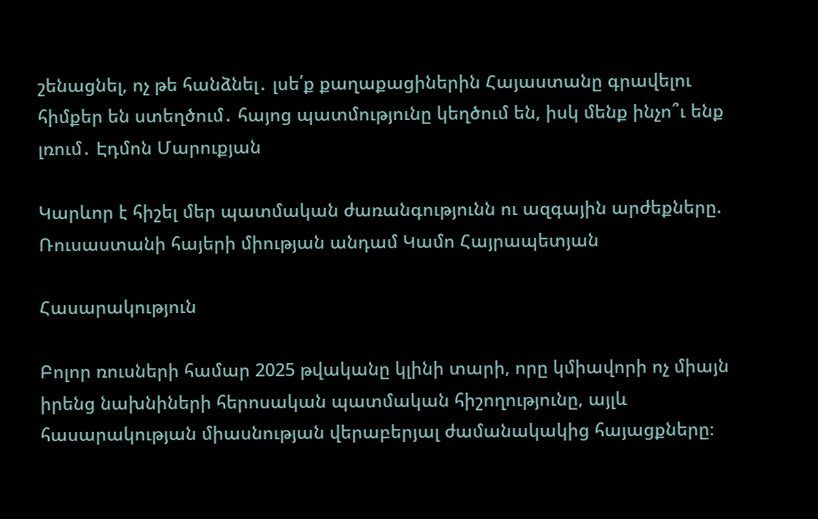շենացնել, ոչ թե հանձնել․ լսե՛ք քաղաքացիներին Հայաստանը գրավելու հիմքեր են ստեղծում․ հայոց պատմությունը կեղծում են, իսկ մենք ինչո՞ւ ենք լռում․ Էդմոն Մարուքյան

Կարևոր է հիշել մեր պատմական ժառանգությունն ու ազգային արժեքները. Ռուսաստանի հայերի միության անդամ Կամո Հայրապետյան

Հասարակություն

Բոլոր ռուսների համար 2025 թվականը կլինի տարի, որը կմիավորի ոչ միայն իրենց նախնիների հերոսական պատմական հիշողությունը, այլև հասարակության միասնության վերաբերյալ ժամանակակից հայացքները։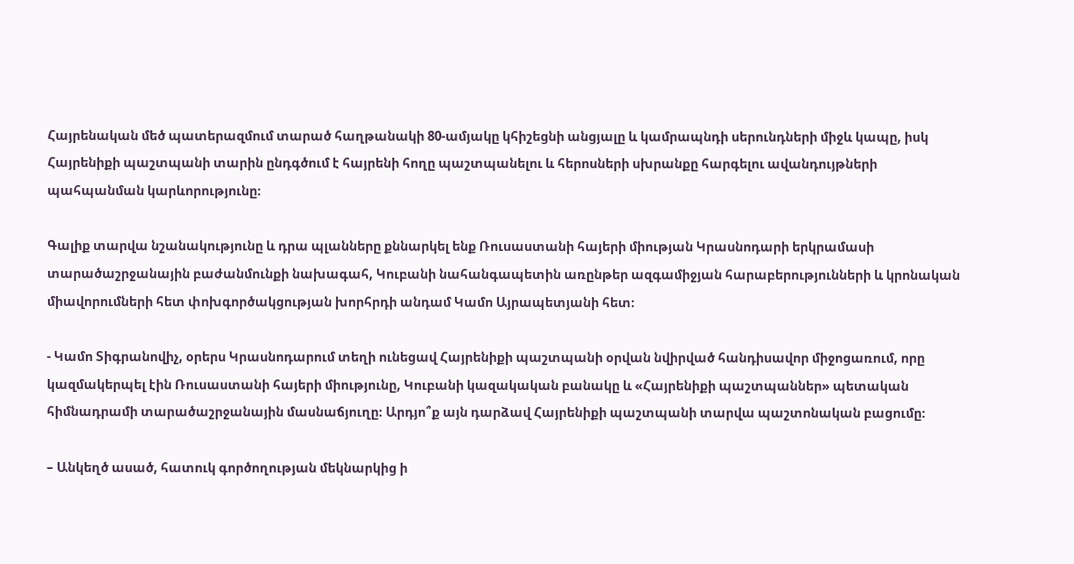Հայրենական մեծ պատերազմում տարած հաղթանակի 80-ամյակը կհիշեցնի անցյալը և կամրապնդի սերունդների միջև կապը, իսկ Հայրենիքի պաշտպանի տարին ընդգծում է հայրենի հողը պաշտպանելու և հերոսների սխրանքը հարգելու ավանդույթների պահպանման կարևորությունը։

Գալիք տարվա նշանակությունը և դրա պլանները քննարկել ենք Ռուսաստանի հայերի միության Կրասնոդարի երկրամասի տարածաշրջանային բաժանմունքի նախագահ, Կուբանի նահանգապետին առընթեր ազգամիջյան հարաբերությունների և կրոնական միավորումների հետ փոխգործակցության խորհրդի անդամ Կամո Այրապետյանի հետ։

- Կամո Տիգրանովիչ, օրերս Կրասնոդարում տեղի ունեցավ Հայրենիքի պաշտպանի օրվան նվիրված հանդիսավոր միջոցառում, որը կազմակերպել էին Ռուսաստանի հայերի միությունը, Կուբանի կազակական բանակը և «Հայրենիքի պաշտպաններ» պետական հիմնադրամի տարածաշրջանային մասնաճյուղը։ Արդյո՞ք այն դարձավ Հայրենիքի պաշտպանի տարվա պաշտոնական բացումը։

– Անկեղծ ասած, հատուկ գործողության մեկնարկից ի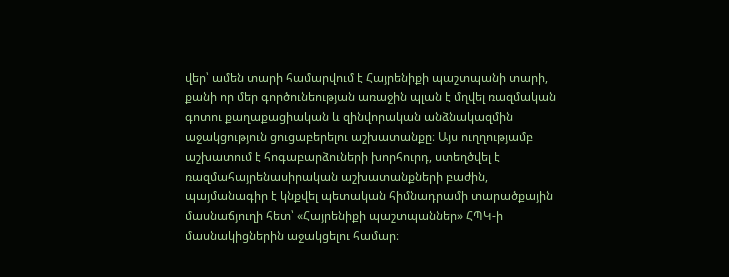վեր՝ ամեն տարի համարվում է Հայրենիքի պաշտպանի տարի, քանի որ մեր գործունեության առաջին պլան է մղվել ռազմական գոտու քաղաքացիական և զինվորական անձնակազմին աջակցություն ցուցաբերելու աշխատանքը։ Այս ուղղությամբ աշխատում է հոգաբարձուների խորհուրդ, ստեղծվել է ռազմահայրենասիրական աշխատանքների բաժին, պայմանագիր է կնքվել պետական հիմնադրամի տարածքային մասնաճյուղի հետ՝ «Հայրենիքի պաշտպաններ» ՀՊԿ-ի մասնակիցներին աջակցելու համար։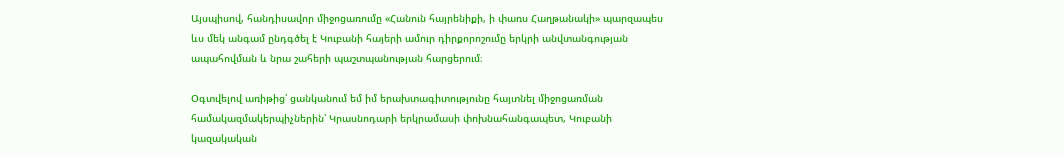Այսպիսով, հանդիսավոր միջոցառումը «Հանուն հայրենիքի, ի փառս Հաղթանակի» պարզապես ևս մեկ անգամ ընդգծել է Կուբանի հայերի ամուր դիրքորոշումը երկրի անվտանգության ապահովման և նրա շահերի պաշտպանության հարցերում։

Օգտվելով առիթից՝ ցանկանում եմ իմ երախտագիտությունը հայտնել միջոցառման համակազմակերպիչներին՝ Կրասնոդարի երկրամասի փոխնահանգապետ, Կուբանի կազակական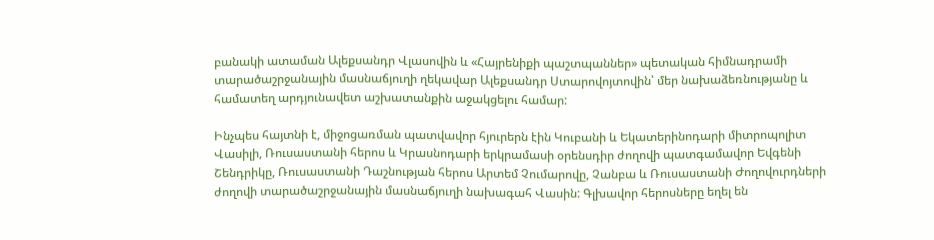բանակի ատաման Ալեքսանդր Վլասովին և «Հայրենիքի պաշտպաններ» պետական հիմնադրամի տարածաշրջանային մասնաճյուղի ղեկավար Ալեքսանդր Ստարովոյտովին՝ մեր նախաձեռնությանը և համատեղ արդյունավետ աշխատանքին աջակցելու համար:

Ինչպես հայտնի է, միջոցառման պատվավոր հյուրերն էին Կուբանի և Եկատերինոդարի միտրոպոլիտ Վասիլի, Ռուսաստանի հերոս և Կրասնոդարի երկրամասի օրենսդիր ժողովի պատգամավոր Եվգենի Շենդրիկը, Ռուսաստանի Դաշնության հերոս Արտեմ Չումարովը, Չանբա և Ռուսաստանի Ժողովուրդների ժողովի տարածաշրջանային մասնաճյուղի նախագահ Վասին: Գլխավոր հերոսները եղել են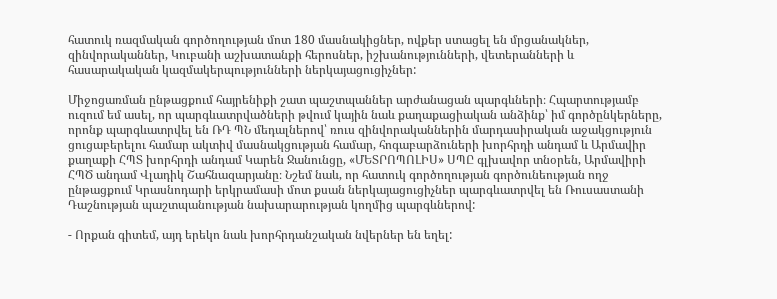հատուկ ռազմական գործողության մոտ 180 մասնակիցներ, ովքեր ստացել են մրցանակներ, զինվորականներ, Կուբանի աշխատանքի հերոսներ, իշխանությունների, վետերանների և հասարակական կազմակերպությունների ներկայացուցիչներ:

Միջոցառման ընթացքում հայրենիքի շատ պաշտպաններ արժանացան պարգևների։ Հպարտությամբ ուզում եմ ասել, որ պարգևատրվածների թվում կային նաև քաղաքացիական անձինք՝ իմ գործընկերները, որոնք պարգևատրվել են ՌԴ ՊՆ մեդալներով՝ ռուս զինվորականներին մարդասիրական աջակցություն ցուցաբերելու համար ակտիվ մասնակցության համար, հոգաբարձուների խորհրդի անդամ և Արմավիր քաղաքի ՀՊՏ խորհրդի անդամ Կարեն Ջանունցը, «ՄԵՏՐՈՊՈԼԻՍ» ՍՊԸ գլխավոր տնօրեն, Արմավիրի ՀՊԾ անդամ Վլադիկ Շահնազարյանը։ Նշեմ նաև, որ հատուկ գործողության գործունեության ողջ ընթացքում Կրասնոդարի երկրամասի մոտ քսան ներկայացուցիչներ պարգևատրվել են Ռուսաստանի Դաշնության պաշտպանության նախարարության կողմից պարգևներով:

- Որքան գիտեմ, այդ երեկո նաև խորհրդանշական նվերներ են եղել: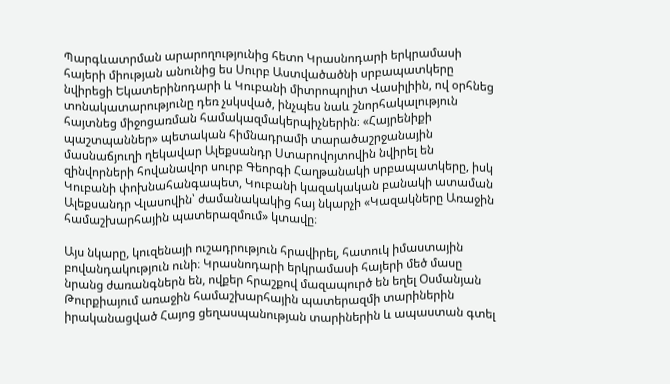Պարգևատրման արարողությունից հետո Կրասնոդարի երկրամասի հայերի միության անունից ես Սուրբ Աստվածածնի սրբապատկերը նվիրեցի Եկատերինոդարի և Կուբանի միտրոպոլիտ Վասիլիին, ով օրհնեց տոնակատարությունը դեռ չսկսված, ինչպես նաև շնորհակալություն հայտնեց միջոցառման համակազմակերպիչներին։ «Հայրենիքի պաշտպաններ» պետական հիմնադրամի տարածաշրջանային մասնաճյուղի ղեկավար Ալեքսանդր Ստարովոյտովին նվիրել են զինվորների հովանավոր սուրբ Գեորգի Հաղթանակի սրբապատկերը, իսկ Կուբանի փոխնահանգապետ, Կուբանի կազակական բանակի ատաման Ալեքսանդր Վլասովին՝ ժամանակակից հայ նկարչի «Կազակները Առաջին համաշխարհային պատերազմում» կտավը։

Այս նկարը, կուզենայի ուշադրություն հրավիրել, հատուկ իմաստային բովանդակություն ունի։ Կրասնոդարի երկրամասի հայերի մեծ մասը նրանց ժառանգներն են, ովքեր հրաշքով մազապուրծ են եղել Օսմանյան Թուրքիայում առաջին համաշխարհային պատերազմի տարիներին իրականացված Հայոց ցեղասպանության տարիներին և ապաստան գտել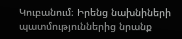Կուբանում։ Իրենց նախնիների պատմություններից նրանք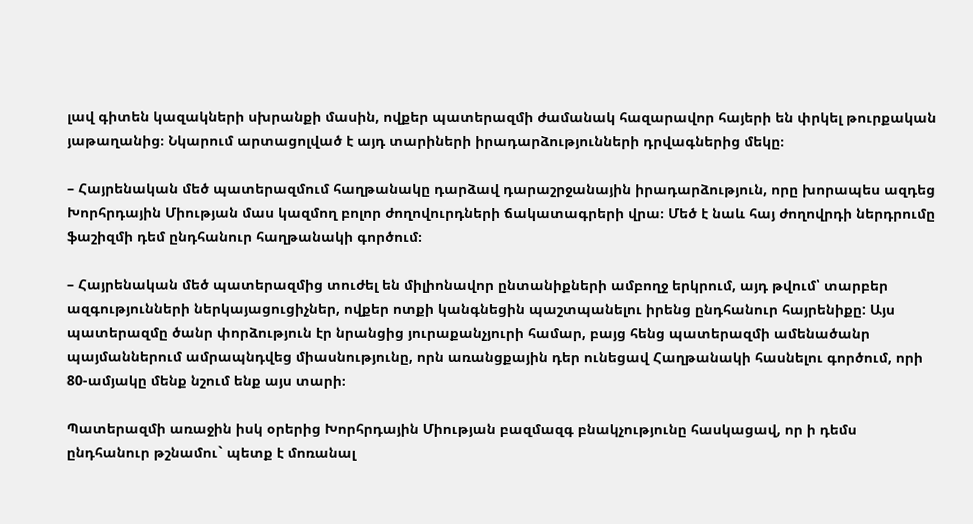լավ գիտեն կազակների սխրանքի մասին, ովքեր պատերազմի ժամանակ հազարավոր հայերի են փրկել թուրքական յաթաղանից։ Նկարում արտացոլված է այդ տարիների իրադարձությունների դրվագներից մեկը։

– Հայրենական մեծ պատերազմում հաղթանակը դարձավ դարաշրջանային իրադարձություն, որը խորապես ազդեց Խորհրդային Միության մաս կազմող բոլոր ժողովուրդների ճակատագրերի վրա։ Մեծ է նաև հայ ժողովրդի ներդրումը ֆաշիզմի դեմ ընդհանուր հաղթանակի գործում։

– Հայրենական մեծ պատերազմից տուժել են միլիոնավոր ընտանիքների ամբողջ երկրում, այդ թվում՝ տարբեր ազգությունների ներկայացուցիչներ, ովքեր ոտքի կանգնեցին պաշտպանելու իրենց ընդհանուր հայրենիքը: Այս պատերազմը ծանր փորձություն էր նրանցից յուրաքանչյուրի համար, բայց հենց պատերազմի ամենածանր պայմաններում ամրապնդվեց միասնությունը, որն առանցքային դեր ունեցավ Հաղթանակի հասնելու գործում, որի 80-ամյակը մենք նշում ենք այս տարի։

Պատերազմի առաջին իսկ օրերից Խորհրդային Միության բազմազգ բնակչությունը հասկացավ, որ ի դեմս ընդհանուր թշնամու` պետք է մոռանալ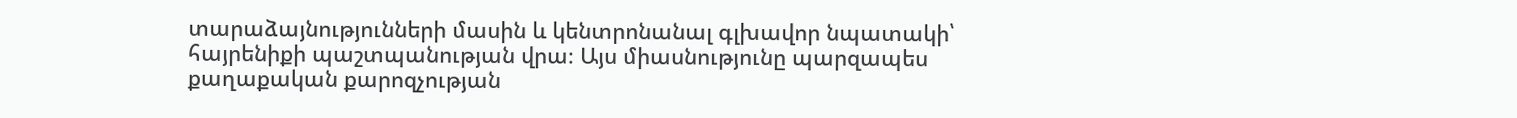տարաձայնությունների մասին և կենտրոնանալ գլխավոր նպատակի՝ հայրենիքի պաշտպանության վրա։ Այս միասնությունը պարզապես քաղաքական քարոզչության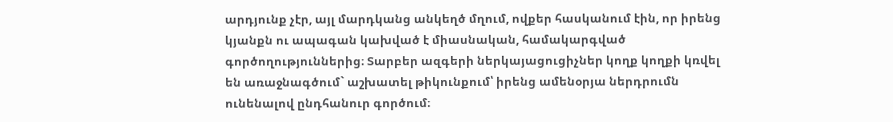արդյունք չէր, այլ մարդկանց անկեղծ մղում, ովքեր հասկանում էին, որ իրենց կյանքն ու ապագան կախված է միասնական, համակարգված գործողություններից։ Տարբեր ազգերի ներկայացուցիչներ կողք կողքի կռվել են առաջնագծում` աշխատել թիկունքում՝ իրենց ամենօրյա ներդրումն ունենալով ընդհանուր գործում։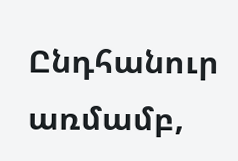Ընդհանուր առմամբ,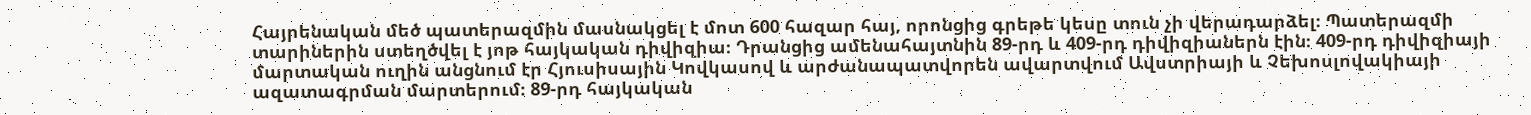Հայրենական մեծ պատերազմին մասնակցել է մոտ 600 հազար հայ, որոնցից գրեթե կեսը տուն չի վերադարձել։ Պատերազմի տարիներին ստեղծվել է յոթ հայկական դիվիզիա։ Դրանցից ամենահայտնին 89-րդ և 409-րդ դիվիզիաներն էին։ 409-րդ դիվիզիայի մարտական ուղին անցնում էր Հյուսիսային Կովկասով և արժանապատվորեն ավարտվում Ավստրիայի և Չեխոսլովակիայի ազատագրման մարտերում։ 89-րդ հայկական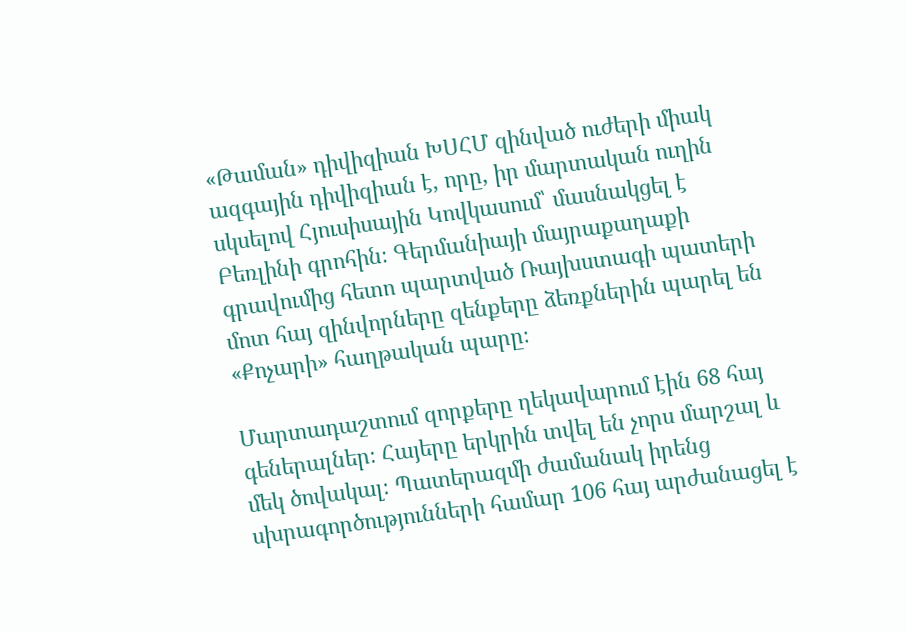«Թաման» դիվիզիան ԽՍՀՄ զինված ուժերի միակ ազգային դիվիզիան է, որը, իր մարտական ուղին սկսելով Հյուսիսային Կովկասում՝ մասնակցել է Բեռլինի գրոհին։ Գերմանիայի մայրաքաղաքի գրավումից հետո պարտված Ռայխստագի պատերի մոտ հայ զինվորները զենքերը ձեռքներին պարել են «Քոչարի» հաղթական պարը։

Մարտադաշտում զորքերը ղեկավարում էին 68 հայ գեներալներ։ Հայերը երկրին տվել են չորս մարշալ և մեկ ծովակալ։ Պատերազմի ժամանակ իրենց սխրագործությունների համար 106 հայ արժանացել է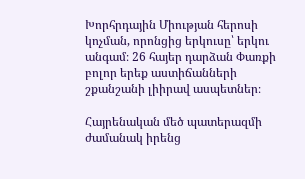Խորհրդային Միության հերոսի կոչման, որոնցից երկուսը՝ երկու անգամ։ 26 հայեր դարձան Փառքի բոլոր երեք աստիճանների շքանշանի լիիրավ ասպետներ։

Հայրենական մեծ պատերազմի ժամանակ իրենց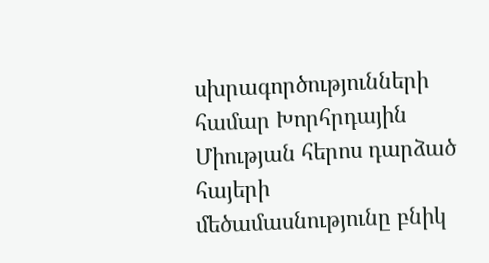սխրագործությունների համար Խորհրդային Միության հերոս դարձած հայերի մեծամասնությունը բնիկ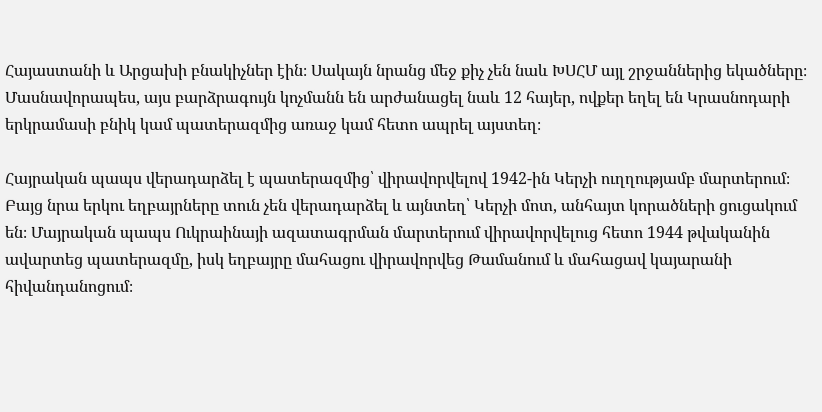Հայաստանի և Արցախի բնակիչներ էին։ Սակայն նրանց մեջ քիչ չեն նաև ԽՍՀՄ այլ շրջաններից եկածները։ Մասնավորապես, այս բարձրագույն կոչմանն են արժանացել նաև 12 հայեր, ովքեր եղել են Կրասնոդարի երկրամասի բնիկ կամ պատերազմից առաջ կամ հետո ապրել այստեղ։

Հայրական պապս վերադարձել է պատերազմից՝ վիրավորվելով 1942-ին Կերչի ուղղությամբ մարտերում։ Բայց նրա երկու եղբայրները տուն չեն վերադարձել և այնտեղ՝ Կերչի մոտ, անհայտ կորածների ցուցակում են։ Մայրական պապս Ուկրաինայի ազատագրման մարտերում վիրավորվելուց հետո 1944 թվականին ավարտեց պատերազմը, իսկ եղբայրը մահացու վիրավորվեց Թամանում և մահացավ կայարանի հիվանդանոցում։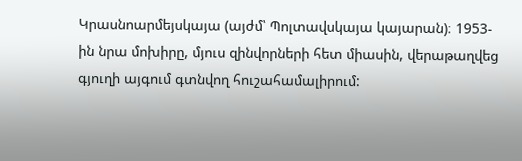Կրասնոարմեյսկայա (այժմ՝ Պոլտավսկայա կայարան)։ 1953-ին նրա մոխիրը, մյուս զինվորների հետ միասին, վերաթաղվեց գյուղի այգում գտնվող հուշահամալիրում: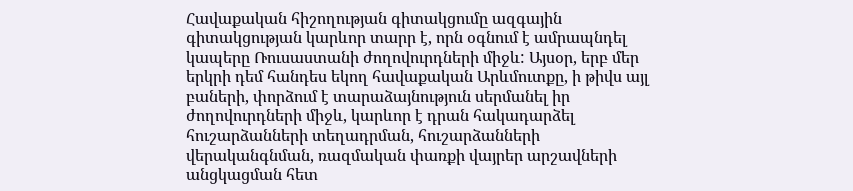Հավաքական հիշողության գիտակցումը ազգային գիտակցության կարևոր տարր է, որն օգնում է ամրապնդել կապերը Ռուսաստանի ժողովուրդների միջև: Այսօր, երբ մեր երկրի դեմ հանդես եկող հավաքական Արևմուտքը, ի թիվս այլ բաների, փորձում է տարաձայնություն սերմանել իր ժողովուրդների միջև, կարևոր է դրան հակադարձել հուշարձանների տեղադրման, հուշարձանների վերականգնման, ռազմական փառքի վայրեր արշավների անցկացման հետ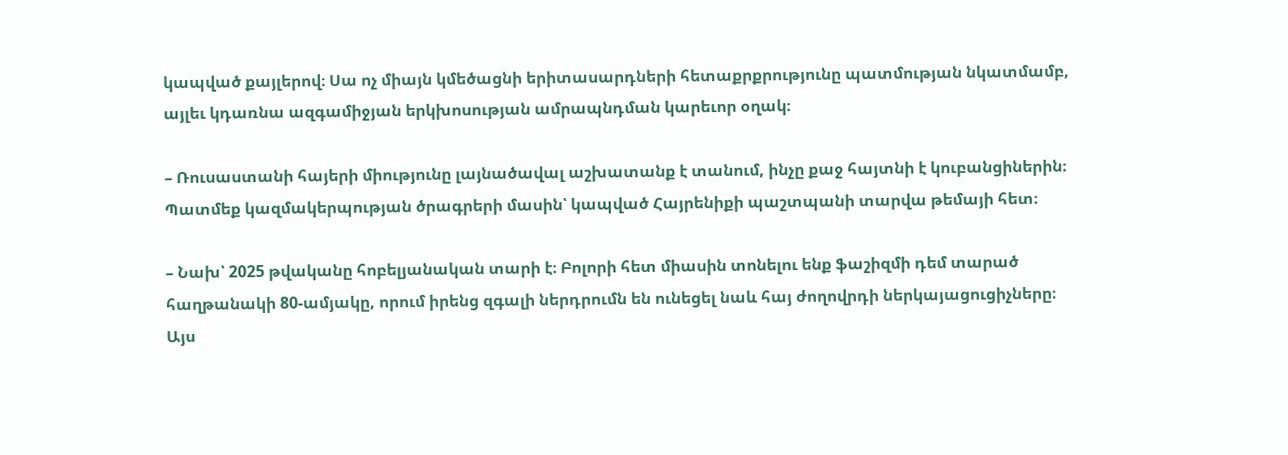կապված քայլերով։ Սա ոչ միայն կմեծացնի երիտասարդների հետաքրքրությունը պատմության նկատմամբ, այլեւ կդառնա ազգամիջյան երկխոսության ամրապնդման կարեւոր օղակ։

– Ռուսաստանի հայերի միությունը լայնածավալ աշխատանք է տանում, ինչը քաջ հայտնի է կուբանցիներին։ Պատմեք կազմակերպության ծրագրերի մասին՝ կապված Հայրենիքի պաշտպանի տարվա թեմայի հետ։

– Նախ՝ 2025 թվականը հոբելյանական տարի է։ Բոլորի հետ միասին տոնելու ենք ֆաշիզմի դեմ տարած հաղթանակի 80-ամյակը, որում իրենց զգալի ներդրումն են ունեցել նաև հայ ժողովրդի ներկայացուցիչները։ Այս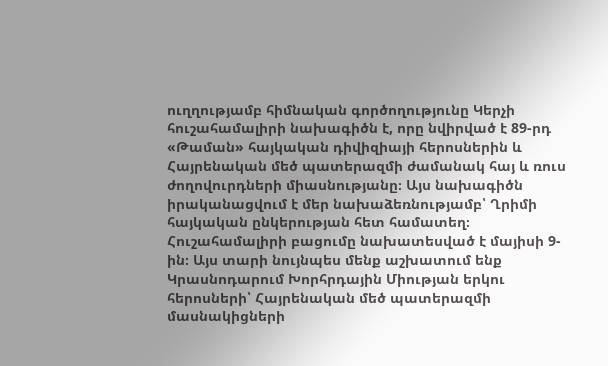ուղղությամբ հիմնական գործողությունը Կերչի հուշահամալիրի նախագիծն է, որը նվիրված է 89-րդ «Թաման» հայկական դիվիզիայի հերոսներին և Հայրենական մեծ պատերազմի ժամանակ հայ և ռուս ժողովուրդների միասնությանը։ Այս նախագիծն իրականացվում է մեր նախաձեռնությամբ՝ Ղրիմի հայկական ընկերության հետ համատեղ։ Հուշահամալիրի բացումը նախատեսված է մայիսի 9-ին։ Այս տարի նույնպես մենք աշխատում ենք Կրասնոդարում Խորհրդային Միության երկու հերոսների՝ Հայրենական մեծ պատերազմի մասնակիցների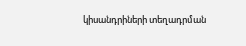կիսանդրիների տեղադրման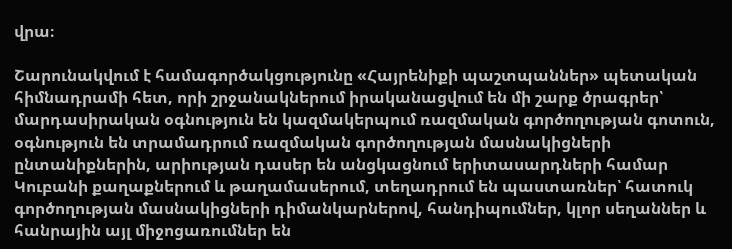վրա։

Շարունակվում է համագործակցությունը «Հայրենիքի պաշտպաններ» պետական հիմնադրամի հետ, որի շրջանակներում իրականացվում են մի շարք ծրագրեր՝ մարդասիրական օգնություն են կազմակերպում ռազմական գործողության գոտուն, օգնություն են տրամադրում ռազմական գործողության մասնակիցների ընտանիքներին, արիության դասեր են անցկացնում երիտասարդների համար Կուբանի քաղաքներում և թաղամասերում, տեղադրում են պաստառներ՝ հատուկ գործողության մասնակիցների դիմանկարներով, հանդիպումներ, կլոր սեղաններ և հանրային այլ միջոցառումներ են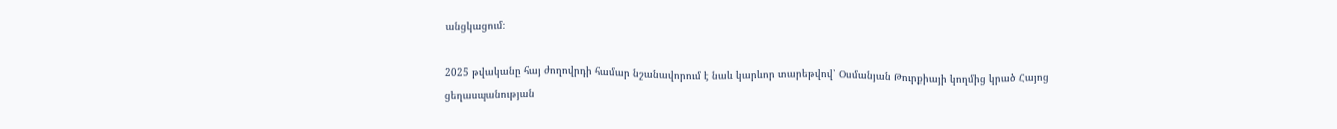անցկացում։

2025 թվականը հայ ժողովրդի համար նշանավորում է նաև կարևոր տարեթվով՝ Օսմանյան Թուրքիայի կողմից կրած Հայոց ցեղասպանության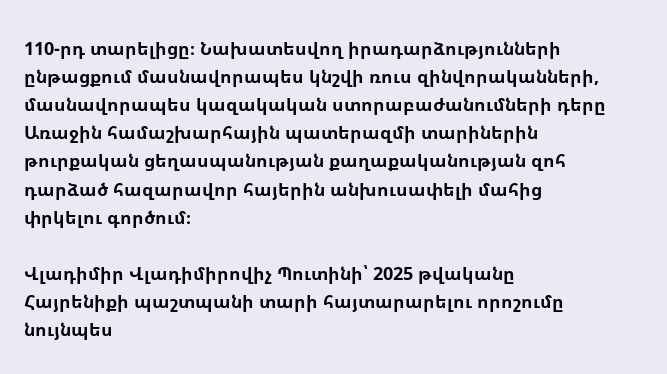110-րդ տարելիցը։ Նախատեսվող իրադարձությունների ընթացքում մասնավորապես կնշվի ռուս զինվորականների, մասնավորապես կազակական ստորաբաժանումների դերը Առաջին համաշխարհային պատերազմի տարիներին թուրքական ցեղասպանության քաղաքականության զոհ դարձած հազարավոր հայերին անխուսափելի մահից փրկելու գործում։

Վլադիմիր Վլադիմիրովիչ Պուտինի՝ 2025 թվականը Հայրենիքի պաշտպանի տարի հայտարարելու որոշումը նույնպես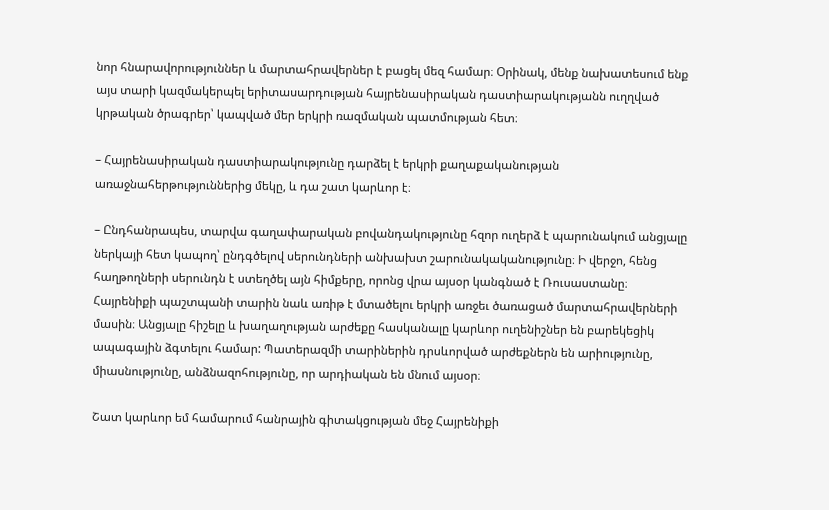նոր հնարավորություններ և մարտահրավերներ է բացել մեզ համար։ Օրինակ, մենք նախատեսում ենք այս տարի կազմակերպել երիտասարդության հայրենասիրական դաստիարակությանն ուղղված կրթական ծրագրեր՝ կապված մեր երկրի ռազմական պատմության հետ։

– Հայրենասիրական դաստիարակությունը դարձել է երկրի քաղաքականության առաջնահերթություններից մեկը, և դա շատ կարևոր է։

– Ընդհանրապես, տարվա գաղափարական բովանդակությունը հզոր ուղերձ է պարունակում անցյալը ներկայի հետ կապող՝ ընդգծելով սերունդների անխախտ շարունակականությունը։ Ի վերջո, հենց հաղթողների սերունդն է ստեղծել այն հիմքերը, որոնց վրա այսօր կանգնած է Ռուսաստանը։ Հայրենիքի պաշտպանի տարին նաև առիթ է մտածելու երկրի առջեւ ծառացած մարտահրավերների մասին։ Անցյալը հիշելը և խաղաղության արժեքը հասկանալը կարևոր ուղենիշներ են բարեկեցիկ ապագային ձգտելու համար: Պատերազմի տարիներին դրսևորված արժեքներն են արիությունը, միասնությունը, անձնազոհությունը, որ արդիական են մնում այսօր։

Շատ կարևոր եմ համարում հանրային գիտակցության մեջ Հայրենիքի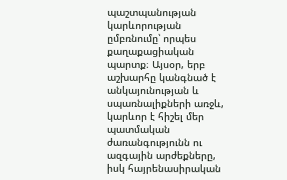պաշտպանության կարևորության ըմբռնումը՝ որպես քաղաքացիական պարտք։ Այսօր, երբ աշխարհը կանգնած է անկայունության և սպառնալիքների առջև, կարևոր է հիշել մեր պատմական ժառանգությունն ու ազգային արժեքները, իսկ հայրենասիրական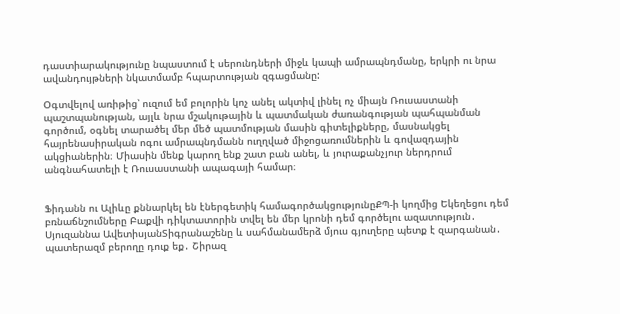դաստիարակությունը նպաստում է սերունդների միջև կապի ամրապնդմանը, երկրի ու նրա ավանդույթների նկատմամբ հպարտության զգացմանը:

Օգտվելով առիթից՝ ուզում եմ բոլորին կոչ անել ակտիվ լինել ոչ միայն Ռուսաստանի պաշտպանության, այլև նրա մշակութային և պատմական ժառանգության պահպանման գործում, օգնել տարածել մեր մեծ պատմության մասին գիտելիքները, մասնակցել հայրենասիրական ոգու ամրապնդմանն ուղղված միջոցառումներին և գովազդային ակցիաներին։ Միասին մենք կարող ենք շատ բան անել, և յուրաքանչյուր ներդրում անգնահատելի է Ռուսաստանի ապագայի համար։


Ֆիդանն ու Ալիևը քննարկել են էներգետիկ համագործակցությունըՔՊ-ի կողմից Եկեղեցու դեմ բռնաճնշումները Բաքվի դիկտատորին տվել են մեր կրոնի դեմ գործելու ազատություն․ Սյուզաննա ԱվետիսյանՏիգրանաշենը և սահմանամերձ մյուս գյուղերը պետք է զարգանան․ պատերազմ բերողը դուք եք․ Շիրազ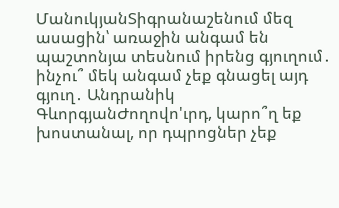ՄանուկյանՏիգրանաշենում մեզ ասացին՝ առաջին անգամ են պաշտոնյա տեսնում իրենց գյուղում․ ինչու՞ մեկ անգամ չեք գնացել այդ գյուղ․ Անդրանիկ ԳևորգյանԺողովո'ւրդ, կարո՞ղ եք խոստանալ, որ դպրոցներ չեք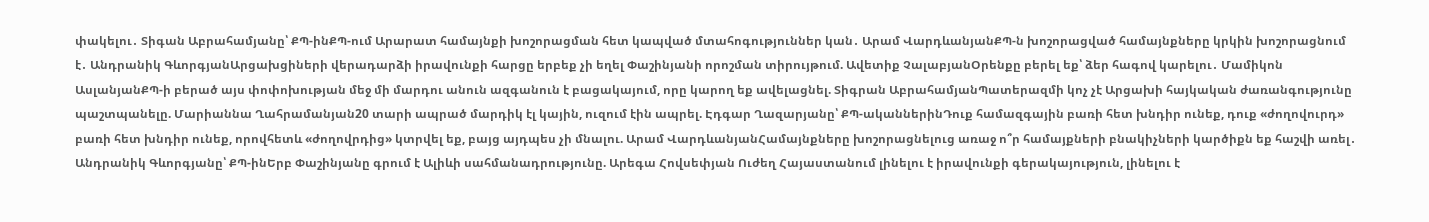փակելու․ Տիգան Աբրահամյանը՝ ՔՊ-ինՔՊ-ում Արարատ համայնքի խոշորացման հետ կապված մտահոգություններ կան․ Արամ ՎարդևանյանՔՊ-ն խոշորացված համայնքները կրկին խոշորացնում է․ Անդրանիկ ԳևորգյանԱրցախցիների վերադարձի իրավունքի հարցը երբեք չի եղել Փաշինյանի որոշման տիրույթում. Ավետիք ՉալաբյանՕրենքը բերել եք՝ ձեր հագով կարելու․ Մամիկոն ԱսլանյանՔՊ-ի բերած այս փոփոխության մեջ մի մարդու անուն ազգանուն է բացակայում, որը կարող եք ավելացնել. Տիգրան ԱբրահամյանՊատերազմի կոչ չէ Արցախի հայկական ժառանգությունը պաշտպանելը. Մարիաննա Ղահրամանյան20 տարի ապրած մարդիկ էլ կային, ուզում էին ապրել. Էդգար Ղազարյանը՝ ՔՊ-ականներինԴուք համազգային բառի հետ խնդիր ունեք, դուք «ժողովուրդ» բառի հետ խնդիր ունեք, որովհետև «ժողովրդից» կտրվել եք, բայց այդպես չի մնալու. Արամ ՎարդևանյանՀամայնքները խոշորացնելուց առաջ ո՞ր համայքների բնակիչների կարծիքն եք հաշվի առել․ Անդրանիկ Գևորգյանը՝ ՔՊ-ինԵրբ Փաշինյանը գրում է Ալիևի սահմանադրությունը. Արեգա Հովսեփյան Ուժեղ Հայաստանում լինելու է իրավունքի գերակայություն, լինելու է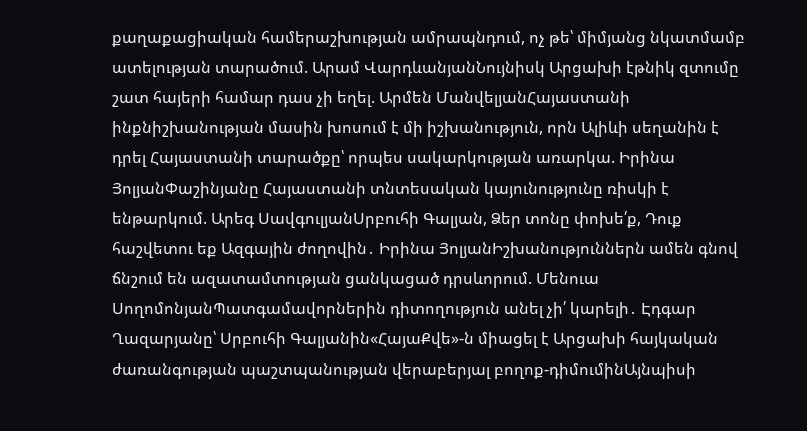քաղաքացիական համերաշխության ամրապնդում, ոչ թե՝ միմյանց նկատմամբ ատելության տարածում. Արամ ՎարդևանյանՆույնիսկ Արցախի էթնիկ զտումը շատ հայերի համար դաս չի եղել. Արմեն ՄանվելյանՀայաստանի ինքնիշխանության մասին խոսում է մի իշխանություն, որն Ալիևի սեղանին է դրել Հայաստանի տարածքը՝ որպես սակարկության առարկա. Իրինա ՅոլյանՓաշինյանը Հայաստանի տնտեսական կայունությունը ռիսկի է ենթարկում. Արեգ ՍավգուլյանՍրբուհի Գալյան, Ձեր տոնը փոխե՛ք, Դուք հաշվետու եք Ազգային ժողովին․ Իրինա ՅոլյանԻշխանություններն ամեն գնով ճնշում են ազատամտության ցանկացած դրսևորում. Մենուա ՍողոմոնյանՊատգամավորներին դիտողություն անել չի՛ կարելի․ Էդգար Ղազարյանը՝ Սրբուհի Գալյանին«ՀայաՔվե»-ն միացել է Արցախի հայկական ժառանգության պաշտպանության վերաբերյալ բողոք-դիմումինԱյնպիսի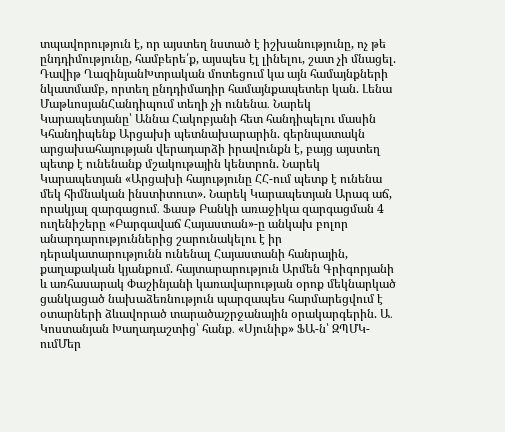տպավորություն է, որ այստեղ նստած է իշխանությունը, ոչ թե ընդդիմությունը, համբերե՛ք, այսպես էլ լինելու, շատ չի մնացել. Դավիթ ՂազինյանԽտրական մոտեցում կա այն համայնքների նկատմամբ, որտեղ ընդդիմադիր համայնքապետեր կան. Լենա ՄաթևոսյանՀանդիպում տեղի չի ունենա․ Նարեկ Կարապետյանը՝ Աննա Հակոբյանի հետ հանդիպելու մասին Կհանդիպենք Արցախի պետնախարարին. գերնպատակն արցախահայության վերադարձի իրավունքն է, բայց այստեղ պետք է ունենանք մշակութային կենտրոն. Նարեկ Կարապետյան «Արցախի հայությունը ՀՀ-ում պետք է ունենա մեկ հիմնական ինստիտուտ». Նարեկ Կարապետյան Արագ աճ, որակյալ զարգացում․ Ֆասթ Բանկի առաջիկա զարգացման 4 ուղենիշերը «Բարգավաճ Հայաստան»-ը անկախ բոլոր անարդարություններից շարունակելու է իր դերակատարությունն ունենալ Հայաստանի հանրային, քաղաքական կյանքում. հայտարարություն Արմեն Գրիգորյանի և առհասարակ Փաշինյանի կառավարության օրոք մեկնարկած ցանկացած նախաձեռնություն պարզապես հարմարեցվում է օտարների ձևավորած տարածաշրջանային օրակարգերին. Ա․ Կոստանյան Խաղադաշտից՝ հանք․ «Սյունիք» ՖԱ-ն՝ ԶՊՄԿ-ումՄեր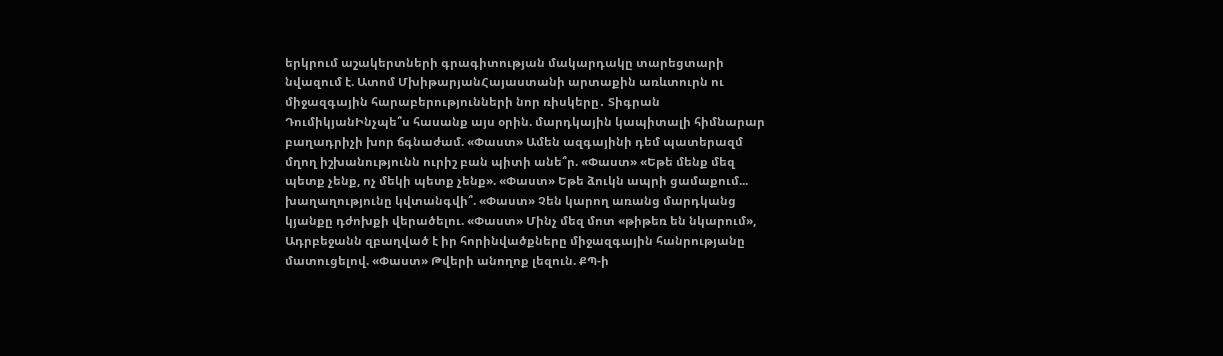երկրում աշակերտների գրագիտության մակարդակը տարեցտարի նվազում է. Ատոմ ՄխիթարյանՀայաստանի արտաքին առևտուրն ու միջազգային հարաբերությունների նոր ռիսկերը․ Տիգրան ԴումիկյանԻնչպե՞ս հասանք այս օրին. մարդկային կապիտալի հիմնարար բաղադրիչի խոր ճգնաժամ. «Փաստ» Ամեն ազգայինի դեմ պատերազմ մղող իշխանությունն ուրիշ բան պիտի անե՞ր. «Փաստ» «Եթե մենք մեզ պետք չենք, ոչ մեկի պետք չենք». «Փաստ» Եթե ձուկն ապրի ցամաքում... խաղաղությունը կվտանգվի՞. «Փաստ» Չեն կարող առանց մարդկանց կյանքը դժոխքի վերածելու. «Փաստ» Մինչ մեզ մոտ «թիթեռ են նկարում», Ադրբեջանն զբաղված է իր հորինվածքները միջազգային հանրությանը մատուցելով. «Փաստ» Թվերի անողոք լեզուն. ՔՊ-ի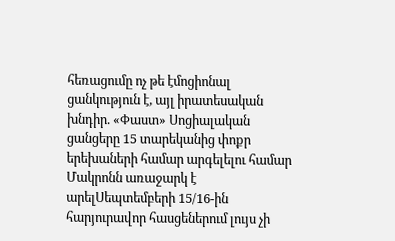հեռացումը ոչ թե էմոցիոնալ ցանկություն է, այլ իրատեսական խնդիր. «Փաստ» Սոցիալական ցանցերը 15 տարեկանից փոքր երեխաների համար արգելելու համար Մակրոնն առաջարկ է արելՍեպտեմբերի 15/16-ին հարյուրավոր հասցեներում լույս չի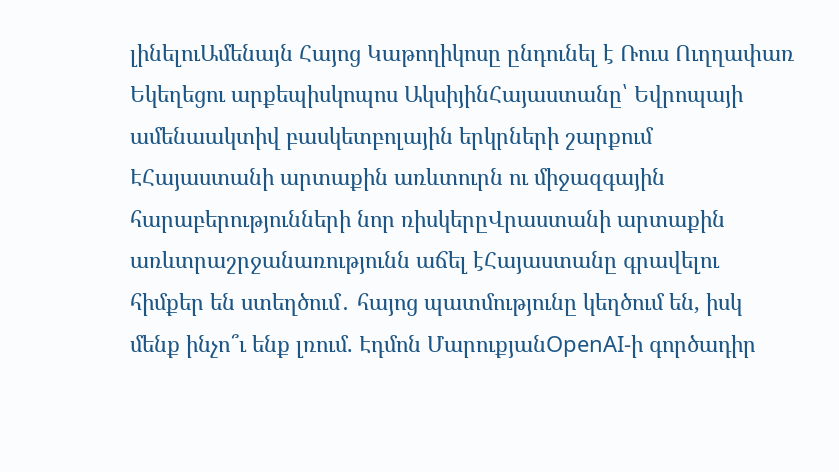լինելուԱմենայն Հայոց Կաթողիկոսը ընդունել է Ռուս Ուղղափառ Եկեղեցու արքեպիսկոպոս ԱկսիյինՀայաստանը՝ Եվրոպայի ամենաակտիվ բասկետբոլային երկրների շարքում ԷՀայաստանի արտաքին առևտուրն ու միջազգային հարաբերությունների նոր ռիսկերըՎրաստանի արտաքին առևտրաշրջանառությունն աճել էՀայաստանը գրավելու հիմքեր են ստեղծում․ հայոց պատմությունը կեղծում են, իսկ մենք ինչո՞ւ ենք լռում. Էդմոն ՄարուքյանOpenAI-ի գործադիր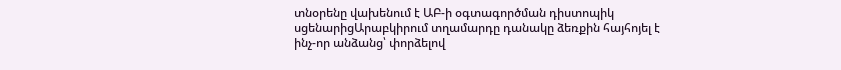տնօրենը վախենում է ԱԲ-ի օգտագործման դիստոպիկ սցենարիցԱրաբկիրում տղամարդը դանակը ձեռքին հայհոյել է ինչ-որ անձանց՝ փորձելով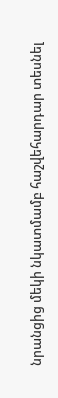նրանցից մեկի նկատմամբ հաշվեհարդար տեսնել